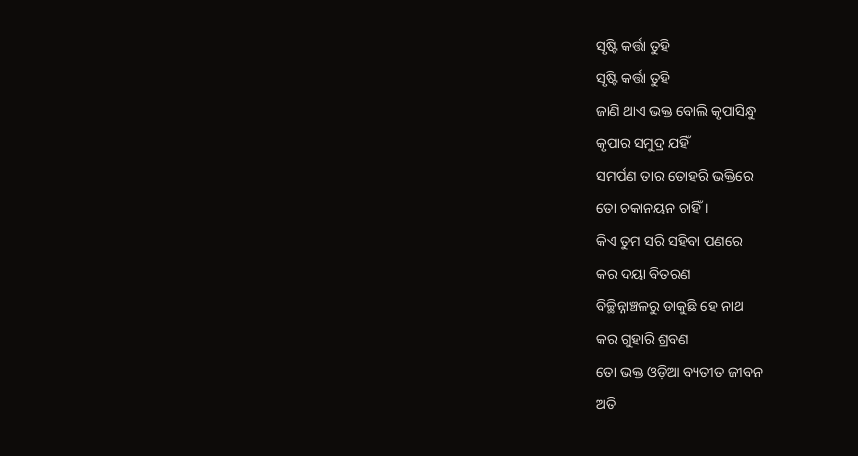ସୃଷ୍ଟି କର୍ତ୍ତା ତୁହି
ସୃଷ୍ଟି କର୍ତ୍ତା ତୁହି
ଜାଣି ଥାଏ ଭକ୍ତ ବୋଲି କୃପାସିନ୍ଧୁ
କୃପାର ସମୁଦ୍ର ଯହିଁ
ସମର୍ପଣ ତାର ତୋହରି ଭକ୍ତିରେ
ତୋ ଚକାନୟନ ଚାହିଁ ।
କିଏ ତୁମ ସରି ସହିବା ପଣରେ
କର ଦୟା ବିତରଣ
ବିଚ୍ଛିନ୍ନାଞ୍ଚଳରୁ ଡାକୁଛି ହେ ନାଥ
କର ଗୁହାରି ଶ୍ରବଣ
ତୋ ଭକ୍ତ ଓଡ଼ିଆ ବ୍ୟତୀତ ଜୀବନ
ଅତି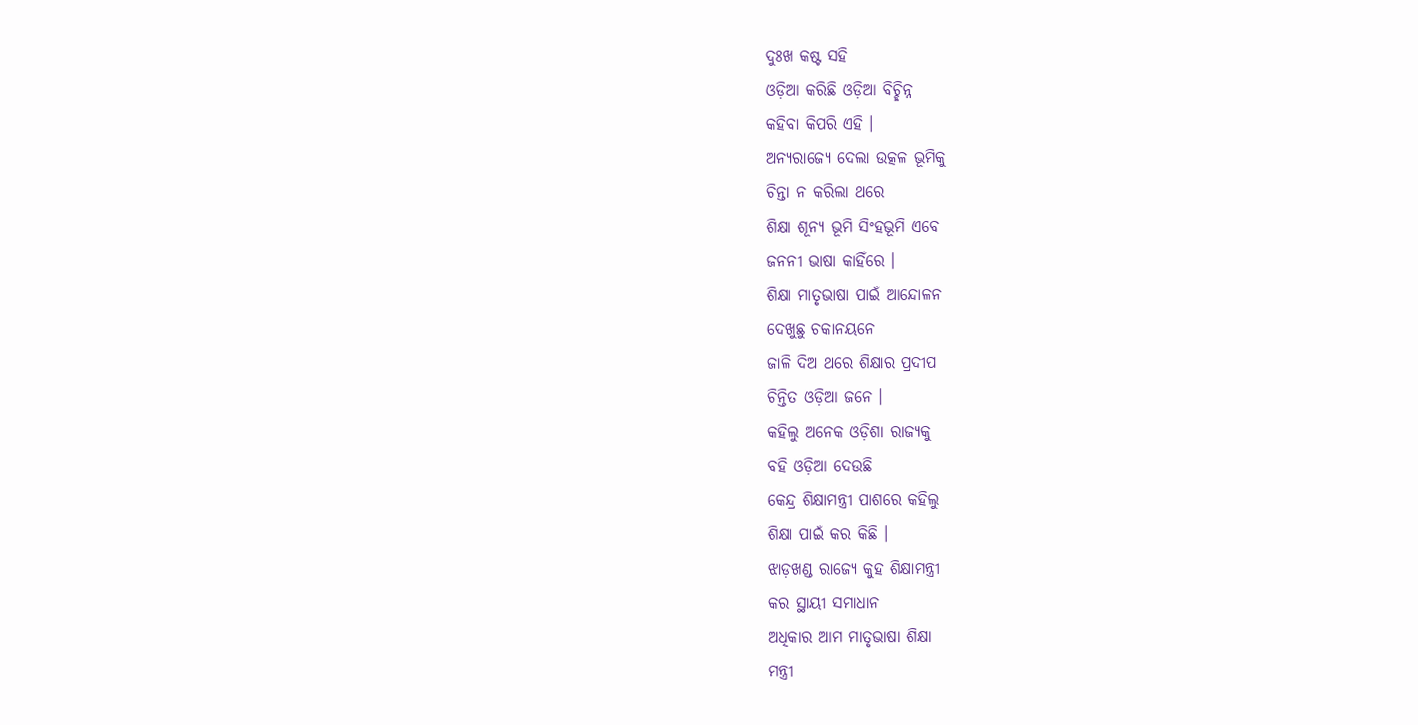ଦୁଃଖ କଷ୍ଟ ସହି
ଓଡ଼ିଆ କରିଛି ଓଡ଼ିଆ ବିଚ୍ଛିନ୍ନ
କହିବା କିପରି ଏହି ।
ଅନ୍ୟରାଜ୍ୟେ ଦେଲା ଉତ୍କଳ ଭୂମିକୁ
ଚିନ୍ତା ନ କରିଲା ଥରେ
ଶିକ୍ଷା ଶୂନ୍ୟ ଭୂମି ସିଂହଭୂମି ଏବେ
ଜନନୀ ଭାଷା କାହିଁରେ ।
ଶିକ୍ଷା ମାତୃଭାଷା ପାଇଁ ଆନ୍ଦୋଳନ
ଦେଖୁଛୁ ଚକାନୟନେ
ଜାଳି ଦିଅ ଥରେ ଶିକ୍ଷାର ପ୍ରଦୀପ
ଚିନ୍ତିତ ଓଡ଼ିଆ ଜନେ ।
କହିଲୁ ଅନେକ ଓଡ଼ିଶା ରାଜ୍ୟକୁ
ବହି ଓଡ଼ିଆ ଦେଉଛି
କେନ୍ଦ୍ର ଶିକ୍ଷାମନ୍ତ୍ରୀ ପାଶରେ କହିଲୁ
ଶିକ୍ଷା ପାଇଁ କର କିଛି ।
ଝାଡ଼ଖଣ୍ଡ ରାଜ୍ୟେ କୁହ ଶିକ୍ଷାମନ୍ତ୍ରୀ
କର ସ୍ଥାୟୀ ସମାଧାନ
ଅଧିକାର ଆମ ମାତୃଭାଷା ଶିକ୍ଷା
ମନ୍ତ୍ରୀ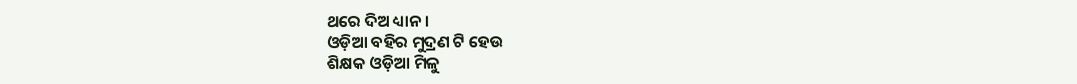ଥରେ ଦିଅ ଧ୍ୟାନ ।
ଓଡ଼ିଆ ବହିର ମୁଦ୍ରଣ ଟି ହେଉ
ଶିକ୍ଷକ ଓଡ଼ିଆ ମିଳୁ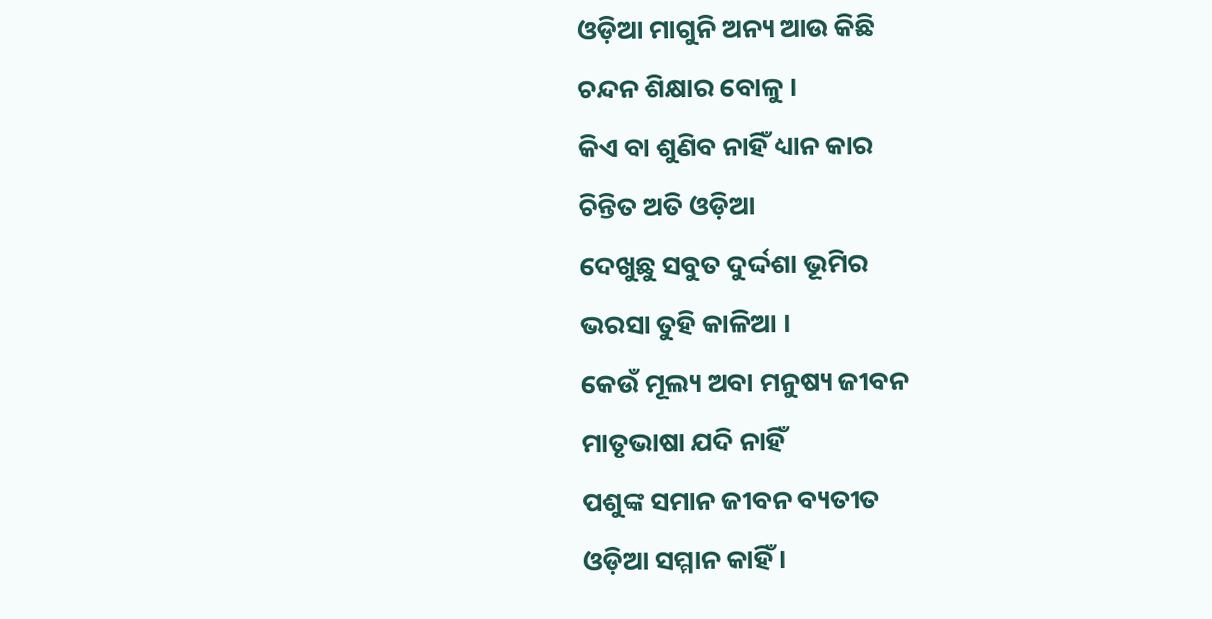ଓଡ଼ିଆ ମାଗୁନି ଅନ୍ୟ ଆଉ କିଛି
ଚନ୍ଦନ ଶିକ୍ଷାର ବୋଳୁ ।
କିଏ ବା ଶୁଣିବ ନାହିଁ ଧ୍ୟାନ କାର
ଚିନ୍ତିତ ଅତି ଓଡ଼ିଆ
ଦେଖୁଛୁ ସବୁତ ଦୁର୍ଦ୍ଦଶା ଭୂମିର
ଭରସା ତୁହି କାଳିଆ ।
କେଉଁ ମୂଲ୍ୟ ଅବା ମନୁଷ୍ୟ ଜୀବନ
ମାତୃଭାଷା ଯଦି ନାହିଁ
ପଶୁଙ୍କ ସମାନ ଜୀବନ ବ୍ୟତୀତ
ଓଡ଼ିଆ ସମ୍ମାନ କାହିଁ ।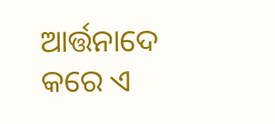ଆର୍ତ୍ତନାଦେ କରେ ଏ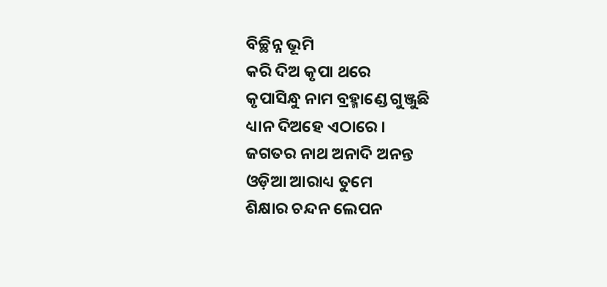ବିଚ୍ଛିନ୍ନ ଭୂମି
କରି ଦିଅ କୃପା ଥରେ
କୃପାସିନ୍ଧୁ ନାମ ବ୍ରହ୍ମାଣ୍ଡେ ଗୁଞ୍ଜୁଛି
ଧ୍ୟାନ ଦିଅହେ ଏଠାରେ ।
ଜଗତର ନାଥ ଅନାଦି ଅନନ୍ତ
ଓଡ଼ିଆ ଆରାଧ୍ୟ ତୁମେ
ଶିକ୍ଷାର ଚନ୍ଦନ ଲେପନ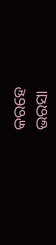କରହେ
ଭରସା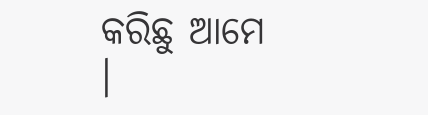କରିଛୁ ଆମେ ।